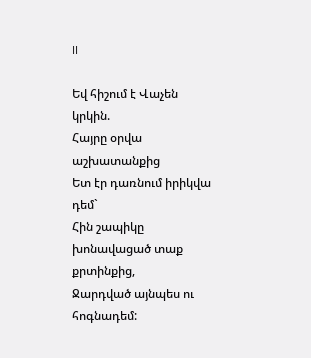II

Եվ հիշում է Վաչեն կրկին.
Հայրը օրվա աշխատանքից
Ետ էր դառնում իրիկվա դեմ`
Հին շապիկը խոնավացած տաք քրտինքից,
Ջարդված այնպես ու հոգնադեմ: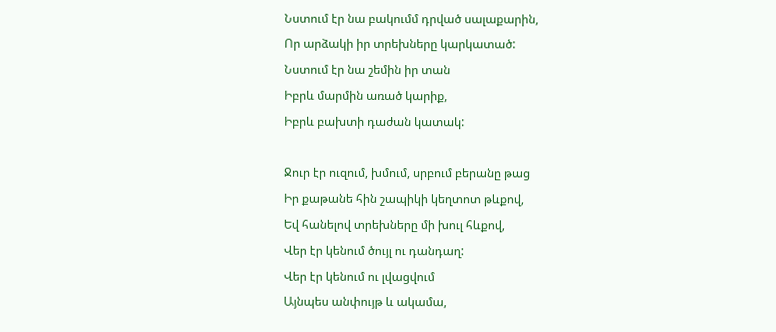Նստում էր նա բակումմ դրված սալաքարին,
Որ արձակի իր տրեխները կարկատած:
Նստում էր նա շեմին իր տան
Իբրև մարմին առած կարիք,
Իբրև բախտի դաժան կատակ:

Ջուր էր ուզում, խմում, սրբում բերանը թաց
Իր քաթանե հին շապիկի կեղտոտ թևքով,
Եվ հանելով տրեխները մի խուլ հևքով,
Վեր էր կենում ծույլ ու դանդաղ:
Վեր էր կենում ու լվացվում
Այնպես անփույթ և ակամա,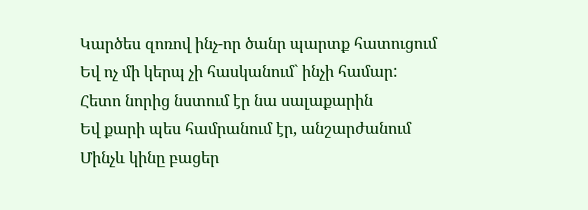Կարծես զոռով ինչ-որ ծանր պարտք հատուցում
Եվ ոչ մի կերպ չի հասկանում` ինչի համար:
Հետո նորից նստում էր նա սալաքարին
Եվ քարի պես համրանում էր, անշարժանում
Մինչև կինը բացեր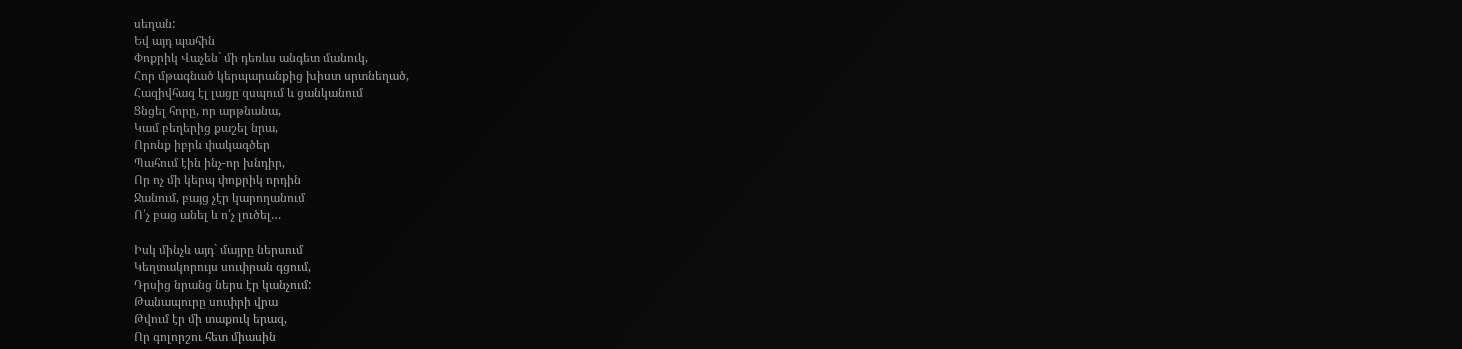սեղան:
Եվ այդ պահին
Փոքրիկ Վաչեն` մի դեռևս անգետ մանուկ,
Հոր մթագնած կերպարանքից խիստ սրտնեղած,
Հազիվհազ էլ լացը զսպում և ցանկանում
Ցնցել հորը, որ արթնանա,
Կամ բեղերից քաշել նրա,
Որոնք իբրև փակագծեր
Պահում էին ինչ-որ խնդիր,
Որ ոչ մի կերպ փոքրիկ որդին
Ջանում, բայց չէր կարողանում
Ո՛չ բաց անել և ո՛չ լուծել…

Իսկ մինչև այդ` մայրը ներսում
Կեղտակորույս սուփրան գցում,
Դրսից նրանց ներս էր կանչում:
Թանապուրը սուփրի վրա
Թվում էր մի տաքուկ երազ,
Որ գոլորշու հետ միասին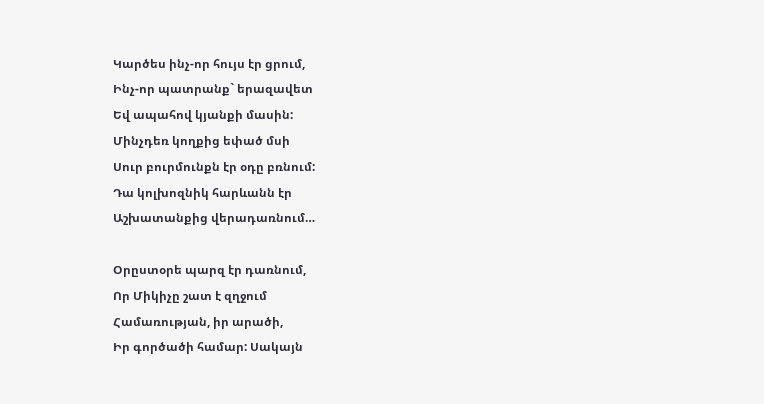Կարծես ինչ-որ հույս էր ցրում,
Ինչ-որ պատրանք` երազավետ
Եվ ապահով կյանքի մասին:
Մինչդեռ կողքից եփած մսի
Սուր բուրմունքն էր օդը բռնում:
Դա կոլխոզնիկ հարևանն էր
Աշխատանքից վերադառնում…

Օրըստօրե պարզ էր դառնում,
Որ Միկիչը շատ է զղջում
Համառության, իր արածի,
Իր գործածի համար: Սակայն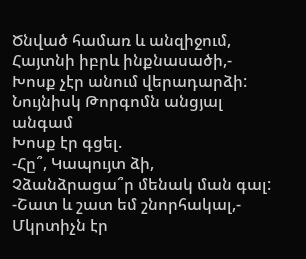Ծնված համառ և անզիջում,
Հայտնի իբրև ինքնասածի,-
Խոսք չէր անում վերադարձի:
Նույնիսկ Թորգոմն անցյալ անգամ
Խոսք էր գցել.
-Հը՞, Կապույտ ձի,
Չձանձրացա՞ր մենակ ման գալ:
-Շատ և շատ եմ շնորհակալ,-
Մկրտիչն էր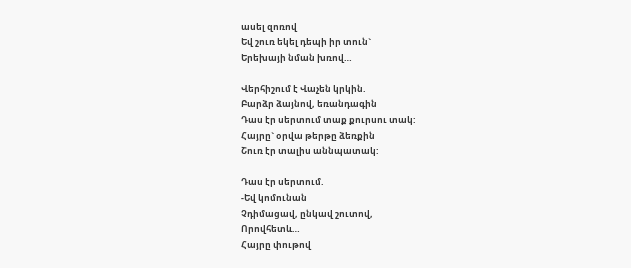ասել զոռով
Եվ շուռ եկել դեպի իր տուն`
Երեխայի նման խռով…

Վերհիշում է Վաչեն կրկին.
Բարձր ձայնով, եռանդագին
Դաս էր սերտում տաք քուրսու տակ:
Հայրը` օրվա թերթը ձեռքին
Շուռ էր տալիս աննպատակ:

Դաս էր սերտում.
-Եվ կոմունան
Չդիմացավ, ընկավ շուտով,
Որովհետև…
Հայրը փութով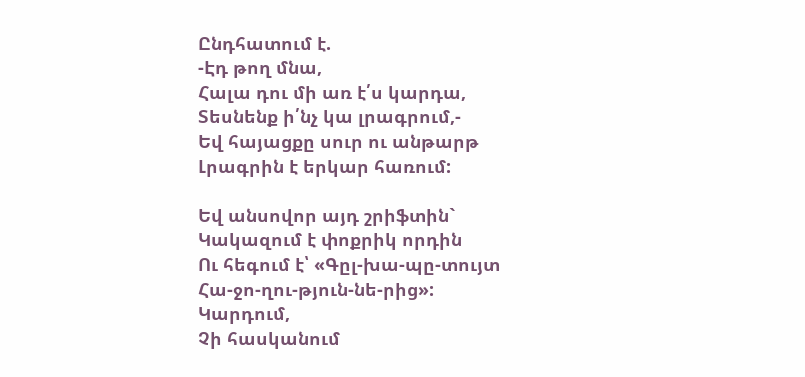Ընդհատում է.
-Էդ թող մնա,
Հալա դու մի առ է՛ս կարդա,
Տեսնենք ի՛նչ կա լրագրում,-
Եվ հայացքը սուր ու անթարթ
Լրագրին է երկար հառում:

Եվ անսովոր այդ շրիֆտին`
Կակազում է փոքրիկ որդին
Ու հեգում է՝ «Գըլ-խա-պը-տույտ
Հա-ջո-ղու-թյուն-նե-րից»:
Կարդում,
Չի հասկանում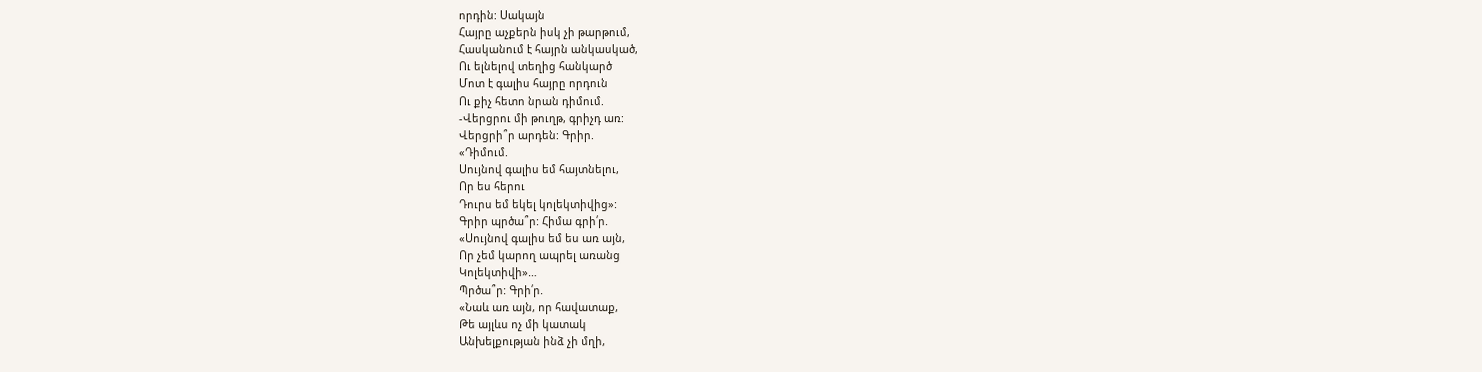որդին: Սակայն
Հայրը աչքերն իսկ չի թարթում,
Հասկանում է հայրն անկասկած,
Ու ելնելով տեղից հանկարծ
Մոտ է գալիս հայրը որդուն
Ու քիչ հետո նրան դիմում.
-Վերցրու մի թուղթ, գրիչդ առ:
Վերցրի՞ր արդեն: Գրիր.
«Դիմում.
Սույնով գալիս եմ հայտնելու,
Որ ես հերու
Դուրս եմ եկել կոլեկտիվից»:
Գրիր պրծա՞ր: Հիմա գրի՛ր.
«Սույնով գալիս եմ ես առ այն,
Որ չեմ կարող ապրել առանց
Կոլեկտիվի»…
Պրծա՞ր: Գրի՛ր.
«Նաև առ այն, որ հավատաք,
Թե այլևս ոչ մի կատակ
Անխելքության ինձ չի մղի,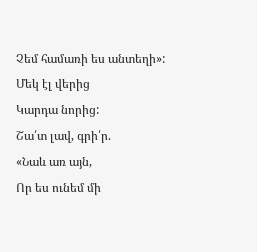Չեմ համառի ես անտեղի»:
Մեկ էլ վերից
Կարդա նորից:
Շա՛տ լավ, գրի՛ր.
«Նաև առ այն,
Որ ես ունեմ մի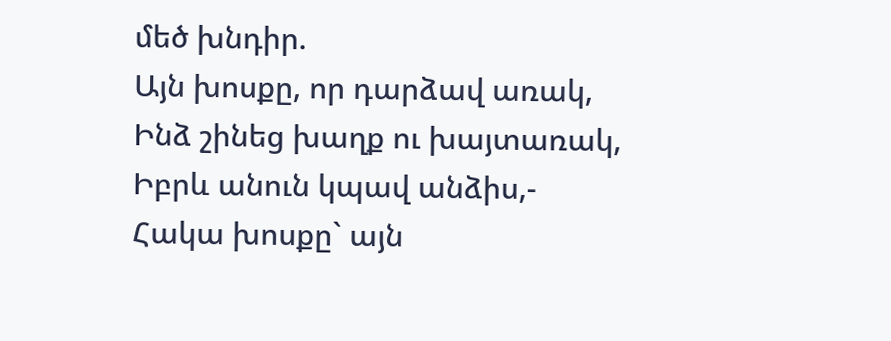մեծ խնդիր.
Այն խոսքը, որ դարձավ առակ,
Ինձ շինեց խաղք ու խայտառակ,
Իբրև անուն կպավ անձիս,-
Հակա խոսքը` այն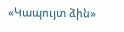«Կապույտ ձին»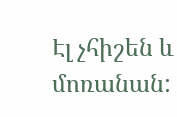Էլ չհիշեն և մոռանան: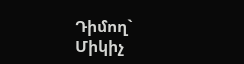Դիմող`
Միկիչ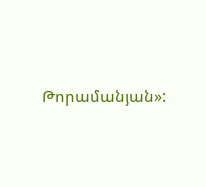Թորամանյան»: